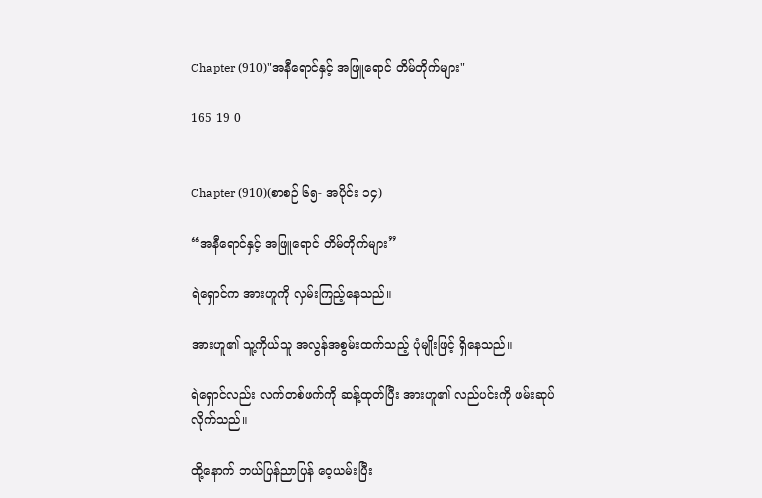Chapter (910)"အနီရောင်နှင့် အဖြူရောင် တိမ်တိုက်များ"

165 19 0


Chapter (910)(စာစဉ် ၆၅- အပိုင်း ၁၄)

“အနီရောင်နှင့် အဖြူရောင် တိမ်တိုက်များ”

ရဲရှောင်က အားဟူကို လှမ်းကြည့်နေသည်။

အားဟူ၏ သူ့ကိုယ်သူ အလွန်အစွမ်းထက်သည့် ပုံမျိုးဖြင့် ရှိနေသည်။

ရဲရှောင်လည်း လက်တစ်ဖက်ကို ဆန့်ထုတ်ပြီး အားဟူ၏ လည်ပင်းကို ဖမ်းဆုပ်လိုက်သည်။

ထို့နောက် ဘယ်ပြန်ညာပြန် ဝေ့ယမ်းပြီး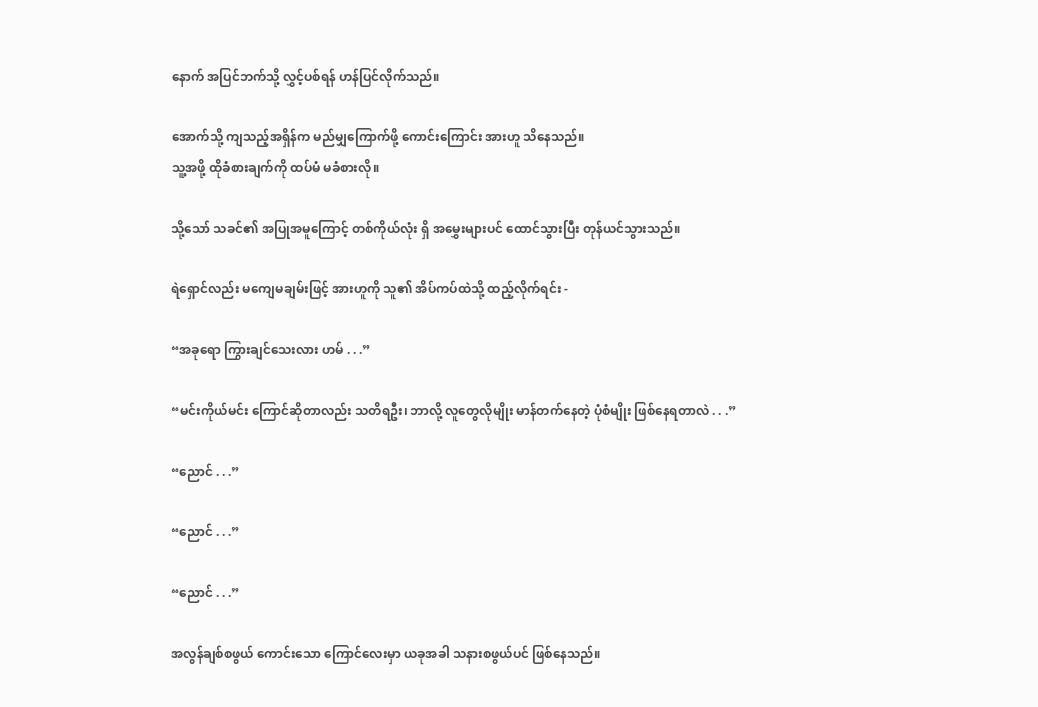နောက် အပြင်ဘက်သို့ လွှင့်ပစ်ရန် ဟန်ပြင်လိုက်သည်။

အောက်သို့ ကျသည့်အရှိန်က မည်မျှကြောက်ဖို့ ကောင်းကြောင်း အားဟူ သိနေသည်။
သူ့အဖို့ ထိုခံစားချက်ကို ထပ်မံ မခံစားလို။

သို့သော် သခင်၏ အပြုအမူကြောင့် တစ်ကိုယ်လုံး ရှိ အမွှေးများပင် ထောင်သွားပြီး တုန်ယင်သွားသည်။

ရဲရှောင်လည်း မကျေမချမ်းဖြင့် အားဟူကို သူ၏ အိပ်ကပ်ထဲသို့ ထည့်လိုက်ရင်း -

“အခုရော ကြွားချင်သေးလား ဟမ် . . .”

“မင်းကိုယ်မင်း ကြောင်ဆိုတာလည်း သတိရဦး၊ ဘာလို့ လူတွေလိုမျိုး မာန်တက်နေတဲ့ ပုံစံမျိုး ဖြစ်နေရတာလဲ . . .”

“ညောင် . . .”

“ညောင် . . .”

“ညောင် . . .”

အလွန်ချစ်စဖွယ် ကောင်းသော ကြောင်လေးမှာ ယခုအခါ သနားစဖွယ်ပင် ဖြစ်နေသည်။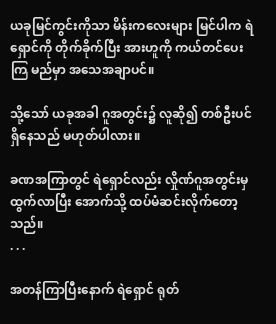ယခုမြင်ကွင်းကိုသာ မိန်းကလေးများ မြင်ပါက ရဲရှောင်ကို တိုက်ခိုက်ပြီး အားဟူကို ကယ်တင်ပေးကြ မည်မှာ အသေအချာပင်။

သို့သော် ယခုအခါ ဂူအတွင်း၌ လူဆို၍ တစ်ဦးပင် ရှိနေသည် မဟုတ်ပါလား။

ခဏအကြာတွင် ရဲရှောင်လည်း လှိုဏ်ဂူအတွင်းမှ ထွက်လာပြီး အောက်သို့ ထပ်မံဆင်းလိုက်တော့သည်။
. . .

အတန်ကြာပြီးနောက် ရဲရှောင် ရုတ်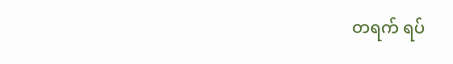တရက် ရပ်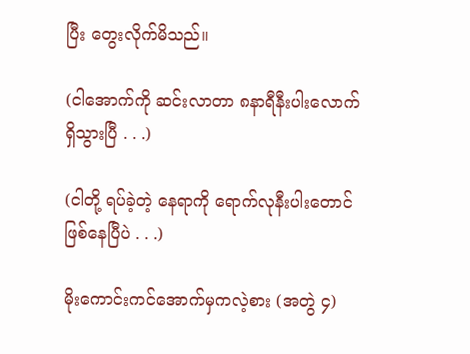ပြီး တွေးလိုက်မိသည်။

(ငါအောက်ကို ဆင်းလာတာ ၈နာရီနီးပါးလောက် ရှိသွားပြီ . . .)

(ငါတို့ ရပ်ခဲ့တဲ့ နေရာကို ရောက်လုနီးပါးတောင် ဖြစ်နေပြီပဲ . . .)

မိုးကောင်းကင်အောက်မှကလဲ့စား (အတွဲ ၄)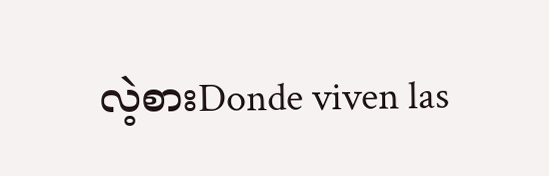လဲ့စားDonde viven las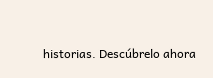historias. Descúbrelo ahora